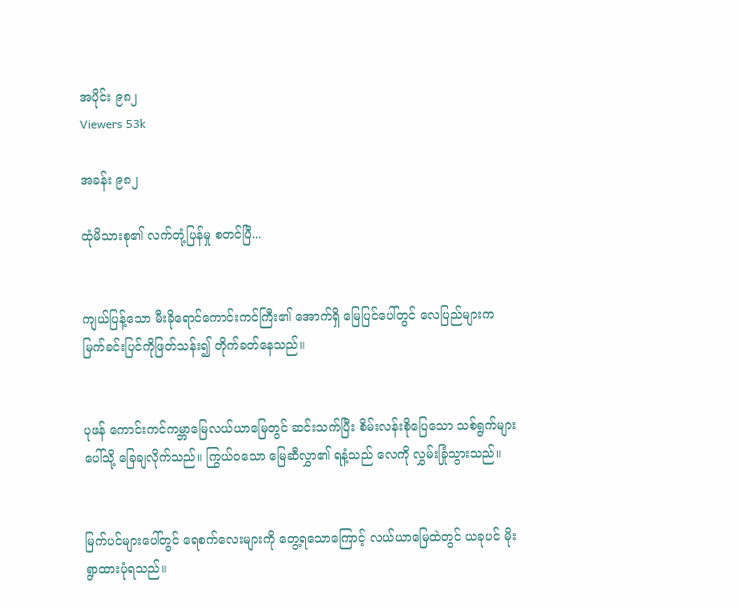အပိုင်း ၉၈၂
Viewers 53k

အခန်း ၉၈၂

ထုံမိသားစု၏ လက်တုံ့ပြန်မှု စတင်ပြီ...


ကျယ်ပြန့်သော မီးခိုရောင်ကောင်းကင်ကြီး၏ အောက်ရှိ မြေပြင်ပေါ်တွင် လေပြည်များက မြက်ခင်းပြင်ကိုဖြတ်သန်း၍ တိုက်ခတ်နေသည်။


ပုဖန် ကောင်းကင်ကမ္ဘာမြေလယ်ယာမြေတွင် ဆင်းသက်ပြီး စိမ်းလန်းစိုပြေသော သစ်ရွက်များပေါ်သို့ ခြေချလိုက်သည်။ ကြွယ်ဝသော မြေဆီလွှာ၏ ရနံ့သည် လေကို လွှမ်းခြုံသွားသည်။


မြက်ပင်များပေါ်တွင် ရေစက်လေးများကို တွေ့ရသောကြောင့် လယ်ယာမြေထဲတွင် ယခုပင် မိုးရွာထားပုံရသည်။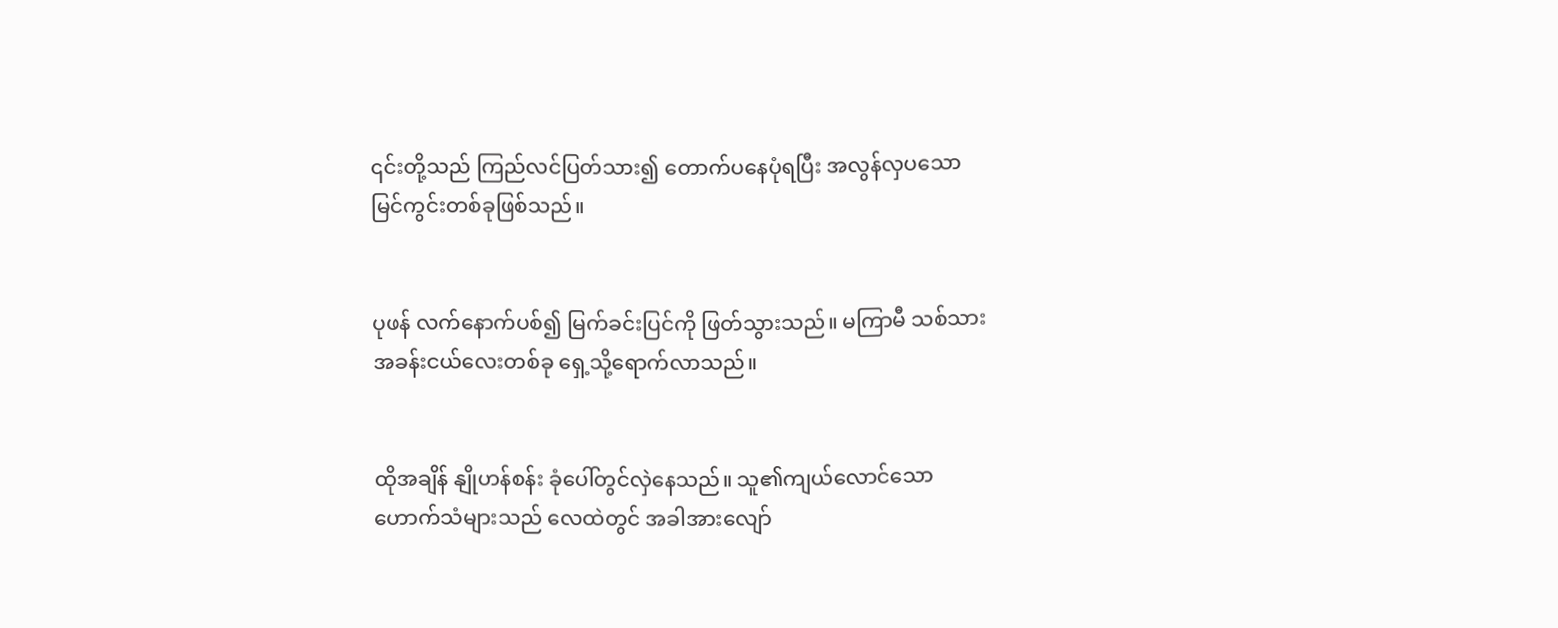၎င်းတို့သည် ကြည်လင်ပြတ်သား၍ တောက်ပနေပုံရပြီး အလွန်လှပသော မြင်ကွင်းတစ်ခုဖြစ်သည်။


ပုဖန် လက်နောက်ပစ်၍ မြက်ခင်းပြင်ကို ဖြတ်သွားသည်။ မကြာမီ သစ်သားအခန်းငယ်လေးတစ်ခု ရှေ့သို့ရောက်လာသည်။


ထိုအချိန် နျိုဟန်စန်း ခုံပေါ်တွင်လှဲနေသည်။ သူ၏ကျယ်လောင်သော ဟောက်သံများသည် လေထဲတွင် အခါအားလျော်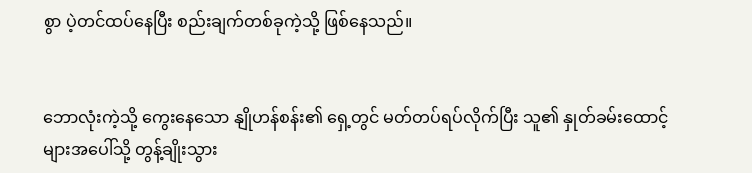စွာ ပဲ့တင်ထပ်နေပြီး စည်းချက်တစ်ခုကဲ့သို့ ဖြစ်နေသည်။


ဘောလုံးကဲ့သို့‌ ကွေးနေသော နျိုဟန်စန်း၏ ရှေ့တွင် မတ်တပ်ရပ်လိုက်ပြီး သူ၏ နှုတ်ခမ်းထောင့်များအပေါ်သို့ တွန့်ချိုးသွား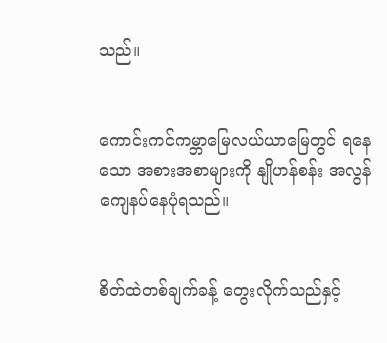သည်။


ကောင်းကင်ကမ္ဘာမြေလယ်ယာမြေတွင် ရနေသော အစားအစာများကို နျိုဟန်စန်း အလွန်ကျေနပ်နေပုံရသည်။


စိတ်ထဲတစ်ချက်ခန့် တွေးလိုက်သည်နှင့်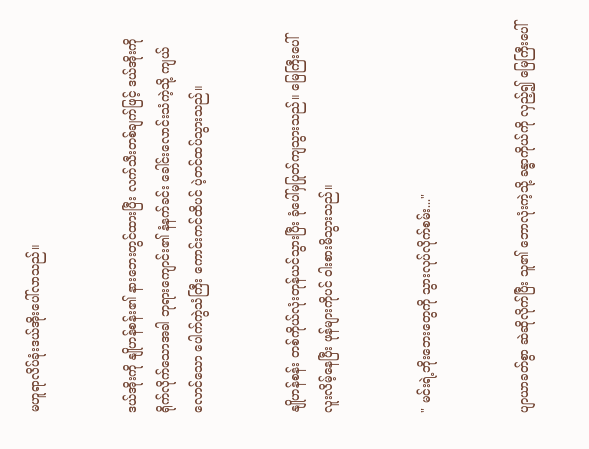မဟူရာလိပ်ခုံးဒယ်အိုးပေါ်လာသည်။


ဒယ်အိုးကို နျိုဟန်စန်း၏ နားဘေးတွင်ထားပြီး လက်သီးတစ်ချက်ဖြင့် ဒယ်အိုးကို ရိုက်လိုက်သောအခါ ဘုရားကျောင်း၏ နံနက်ခင်း ခေါင်းလောင်းသံကဲ့သို့ ကျယ်လောင်သော ပေါက်ကွဲသံကြီး ကောင်းကင်ထိပင် ပဲ့တင်ထပ်သွားသည်။


နျိုဟန်စန်း တစ်ကိုယ်လုံးတုန်ယင်သွားပြီး ခုံပေါ်မှပြုတ်ကျသွားသည်။ မြေကြီးပေါ် လူးလိမ့်နေပြီး ဖုန်များကိုပင် ဝါးစားမိသွားသည်။


" မင်းရဲ့ဘိုးဘေးတွေကို သွားလုပ်လိုက်စမ်း..."


ပျာယာခတ်စွာ ဆဲဆိုလိုက်ပြီး သူ၏ ဘောလုံးကဲ့သို့ ခန္ဓာကိုယ်ကို လှည့်၍ မြေကြီးပေါ်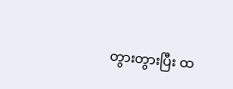တွားတွားပြီး ထ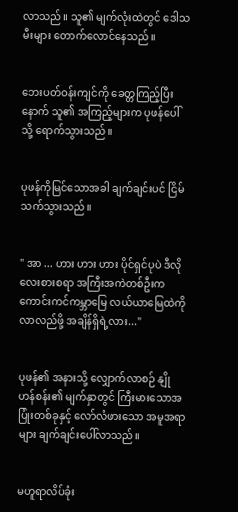လာသည်။ သူ၏ မျက်လုံးထဲတွင် ဒေါသမီးများ တောက်လောင်နေသည်။


ဘေးပတ်ဝန်းကျင်ကို ခေတ္တကြည့်ပြီးနောက် သူ၏ အကြည့်များက ပုဖန်ပေါ်သို့ ရောက်သွားသည်။


ပုဖန်ကိုမြင်သောအခါ ချက်ချင်းပင် ငြိမ်သက်သွားသည်။


" အာ ... ဟား ဟား ဟား ပိုင်ရှင်ပုပဲ ဒီလိုလေးစားစရာ အကြီးအကဲတစ်ဦးက ကောင်းကင်ကမ္ဘာမြေ လယ်ယာမြေထဲကို လာလည်ဖို့ အချိန်ရှိရဲ့လား..."


ပုဖန်၏ အနားသို့ လျှောက်လာစဉ် နျိုဟန်စန်း၏ မျက်နှာတွင် ကြီးမားသောအပြုံးတစ်ခုနှင့် လော်လံဖားသော အမူအရာများ ချက်ချင်းပေါ်လာသည်။


မဟူရာလိပ်ခုံး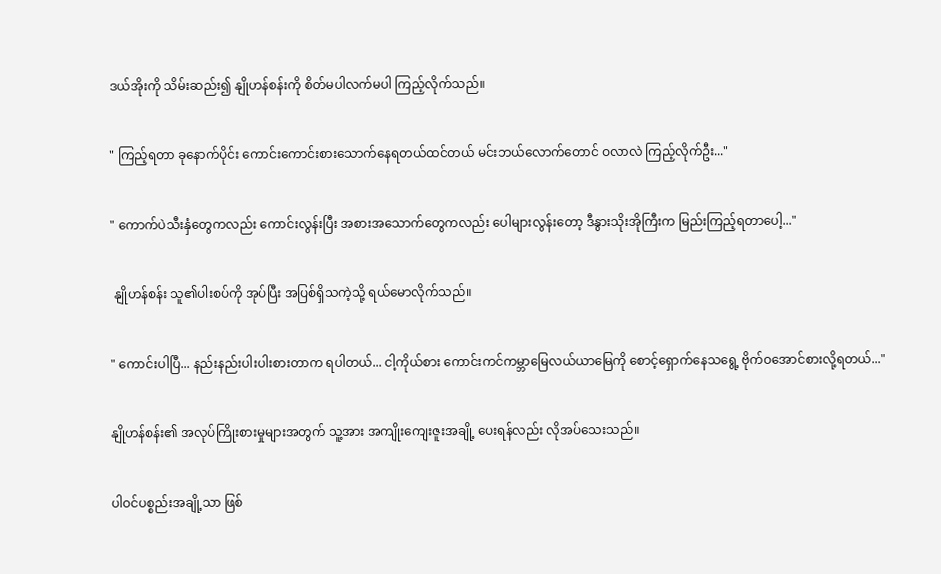ဒယ်အိုးကို သိမ်းဆည်း၍ နျိုဟန်စန်းကို စိတ်မပါလက်မပါ ကြည့်လိုက်သည်။


" ကြည့်ရတာ ခုနောက်ပိုင်း ကောင်းကောင်းစားသောက်နေရတယ်ထင်တယ် မင်းဘယ်လောက်တောင် ဝလာလဲ ကြည့်လိုက်ဦး..."


" ကောက်ပဲသီးနှံတွေကလည်း ကောင်းလွန်းပြီး အစားအသောက်တွေကလည်း ပေါများလွန်းတော့ ဒီနွားသိုးအိုကြီးက မြည်းကြည့်ရတာပေါ့..."


 နျိုဟန်စန်း သူ၏ပါးစပ်ကို အုပ်ပြီး အပြစ်ရှိသကဲ့သို့ ရယ်မောလိုက်သည်။


" ကောင်းပါပြီ... နည်းနည်းပါးပါးစားတာက ရပါတယ်... ငါ့ကိုယ်စား ကောင်းကင်ကမ္ဘာမြေလယ်ယာမြေကို စောင့်ရှောက်နေသရွေ့ ဗိုက်ဝအောင်စားလို့ရတယ်..."


နျိုဟန်စန်း၏ အလုပ်ကြိုးစားမှုများအတွက် သူ့အား အကျိုးကျေးဇူးအချို့ ပေးရန်လည်း လိုအပ်သေးသည်။


ပါဝင်ပစ္စည်းအချို့သာ ဖြစ်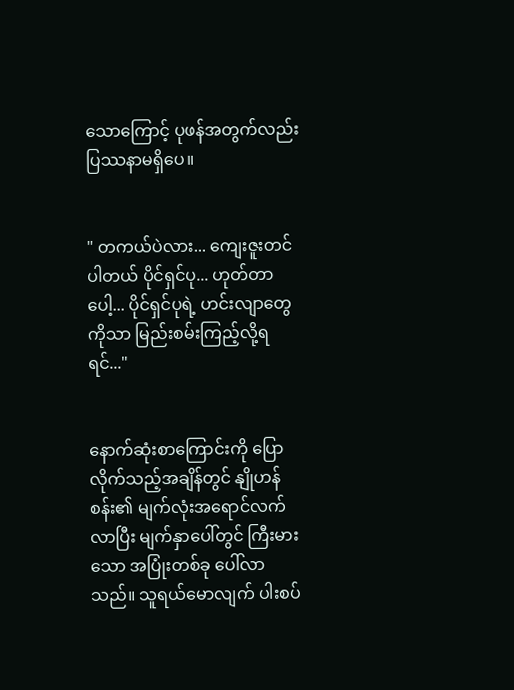သောကြောင့် ပုဖန်အတွက်လည်း ပြဿနာမရှိပေ။


" တကယ်ပဲလား... ကျေးဇူးတင်ပါတယ် ပိုင်ရှင်ပု... ဟုတ်‌တာပေါ့... ပိုင်ရှင်ပုရဲ့ ဟင်းလျာတွေကိုသာ မြည်းစမ်းကြည့်လို့ရရင်..."


နောက်ဆုံးစာကြောင်းကို ပြောလိုက်သည့်အချိန်တွင် နျိုဟန်စန်း၏ မျက်လုံးအရောင်လက်လာပြီး မျက်နှာပေါ်တွင် ကြီးမားသော အပြုံးတစ်ခု ပေါ်လာသည်။ သူရယ်မောလျက် ပါးစပ်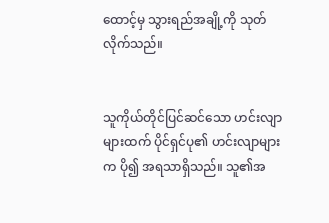ထောင့်မှ သွားရည်အချို့ကို သုတ်လိုက်သည်။


သူကိုယ်တိုင်ပြင်ဆင်သော ဟင်းလျာများထက် ပိုင်ရှင်ပု၏ ဟင်းလျာများက ပို၍ အရသာရှိသည်။ သူ၏အ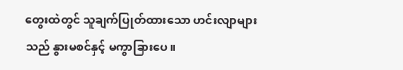တွေးထဲတွင် သူချက်ပြုတ်ထားသော ဟင်းလျာများသည် နွားမစင်နှင့် မကွာခြားပေ။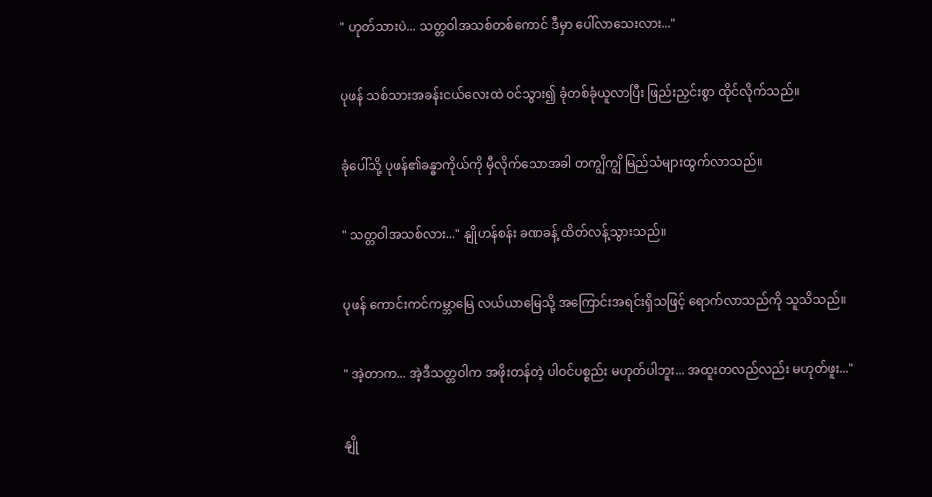" ဟုတ်သားပဲ... သတ္တဝါအသစ်တစ်ကောင် ဒီမှာ ပေါ်လာသေးလား..."


ပုဖန် သစ်သားအခန်းငယ်လေးထဲ ဝင်သွား၍ ခုံတစ်ခုံယူလာပြီး ဖြည်းညှင်းစွာ ထိုင်လိုက်သည်။


ခုံပေါ်သို့ ပုဖန်၏ခန္ဓာကိုယ်ကို မှီလိုက်သောအခါ တကျွိကျွိ မြည်သံများထွက်လာသည်။


" သတ္တဝါအသစ်လား..." နျိုဟန်စန်း ခဏခန့် ထိတ်လန့်သွားသည်။


ပုဖန် ကောင်းကင်ကမ္ဘာမြေ လယ်ယာမြေသို့ အကြောင်းအရင်းရှိသဖြင့် ရောက်လာသည်ကို သူသိသည်။


" အဲ့တာက... အဲ့ဒီသတ္တဝါက အဖိုးတန်တဲ့ ပါဝင်ပစ္စည်း မဟုတ်ပါဘူး... အထူးတလည်လည်း မဟုတ်ဖူး..."


နျို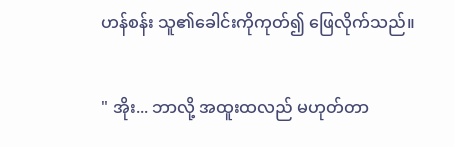ဟန်စန်း သူ၏ခေါင်းကိုကုတ်၍ ဖြေလိုက်သည်။


" အိုး... ဘာလို့ အထူးထလည် မဟုတ်တာ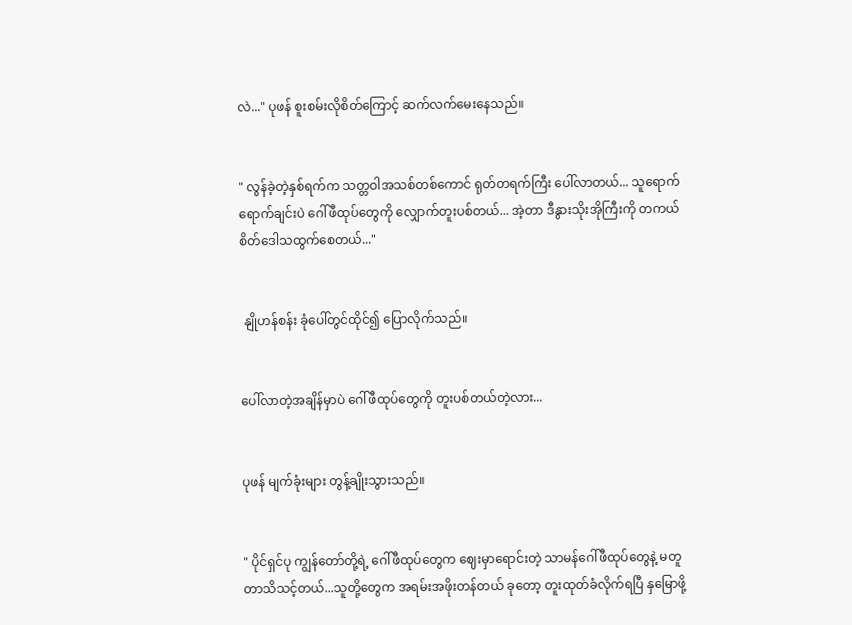လဲ..." ပုဖန် စူးစမ်းလိုစိတ်ကြောင့် ဆက်လက်မေးနေသည်။


" လွန်ခဲ့တဲ့နှစ်ရက်က သတ္တဝါအသစ်တစ်ကောင် ရုတ်တရက်ကြီး ပေါ်လာတယ်... သူရောက်ရောက်ချင်းပဲ ဂေါ်ဖီထုပ်တွေကို လျှောက်တူးပစ်တယ်... အဲ့တာ ဒီနွားသိုးအိုကြီးကို တကယ် စိတ်ဒေါသထွက်စေတယ်..."


 နျိုဟန်စန်း ခုံပေါ်တွင်ထိုင်၍ ပြောလိုက်သည်။


ပေါ်လာတဲ့အချိန်မှာပဲ ဂေါ်ဖီထုပ်တွေကို တူးပစ်တယ်တဲ့လား...


ပုဖန် မျက်ခုံးများ တွန့်ချိုးသွားသည်။


" ပိုင်ရှင်ပု ကျွန်တော်တို့ရဲ့ ဂေါ်ဖီထုပ်တွေက ဈေးမှာရောင်းတဲ့ သာမန်ဂေါ်ဖီထုပ်တွေနဲ့ မတူတာသိသင့်တယ်...သူတို့တွေက အရမ်းအဖိုးတန်တယ် ခုတော့ တူးထုတ်ခံလိုက်ရပြီ နှမြောဖို့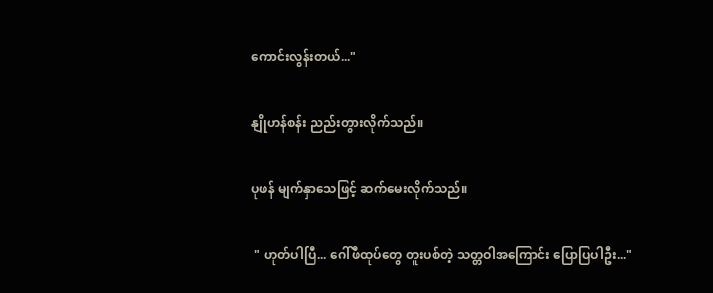ကောင်းလွန်းတယ်..."


နျိုဟန်စန်း ညည်းတွားလိုက်သည်။


ပုဖန် မျက်နှာသေဖြင့် ဆက်မေးလိုက်သည်။


 " ဟုတ်ပါပြီ... ဂေါ်ဖီထုပ်တွေ တူးပစ်တဲ့ သတ္တဝါအကြောင်း ပြောပြပါဦး..."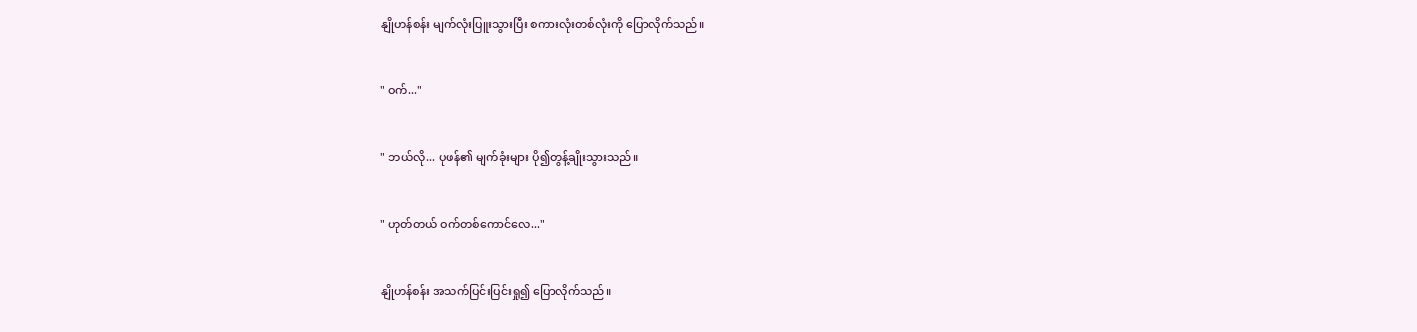နျိုဟန်စန်း မျက်လုံးပြူးသွားပြီး စကားလုံးတစ်လုံးကို ပြောလိုက်သည်။


" ဝက်..."


" ဘယ်လို... ပုဖန်၏ မျက်ခုံးများ ပို၍တွန့်ချိုးသွားသည်။


" ဟုတ်တယ် ဝက်တစ်ကောင်လေ..."


နျိုဟန်စန်း အသက်ပြင်းပြင်းရှု၍ ပြောလိုက်သည်။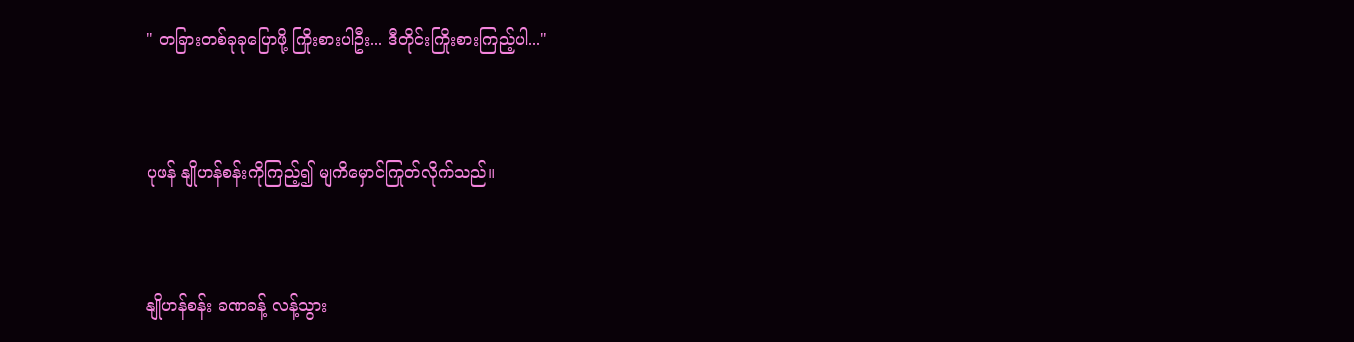" တခြားတစ်ခုခုပြောဖို့ ကြိုးစားပါဦး... ဒီတိုင်းကြိုးစားကြည့်ပါ..."


ပုဖန် နျိုဟန်စန်းကိုကြည့်၍ မျကိမှောင်ကြုတ်လိုက်သည်။


နျိုဟန်စန်း ခဏခန့် လန့်သွား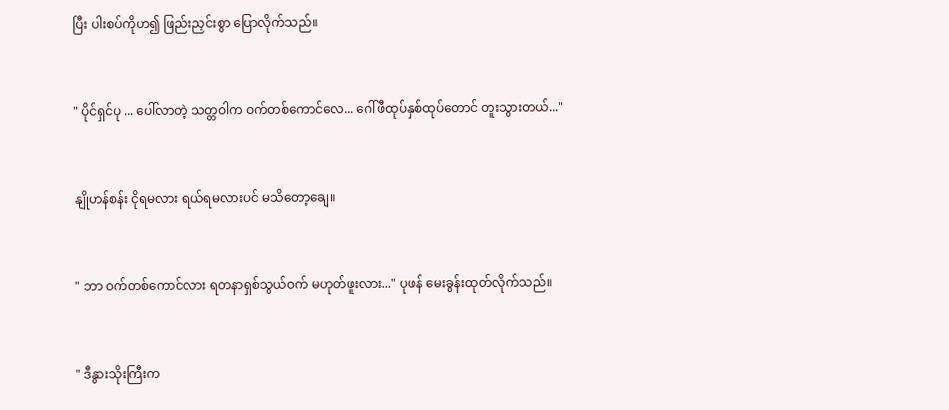ပြီး ပါးစပ်ကိုဟ၍ ဖြည်းညှင်းစွာ ပြောလိုက်သည်။


" ပိုင်ရှင်ပု ... ပေါ်လာတဲ့ သတ္တဝါက ဝက်တစ်ကောင်လေ... ဂေါ်ဖီထုပ်နှစ်ထုပ်တောင် တူးသွားတယ်..."


နျိုဟန်စန်း ငိုရမလား ရယ်ရမလားပင် မသိတော့ချေ။


" ဘာ ဝက်တစ်ကောင်လား ရတနာရှစ်သွယ်ဝက် မဟုတ်ဖူးလား..." ပုဖန် မေးခွန်းထုတ်လိုက်သည်။


" ဒီနွားသိုးကြီးက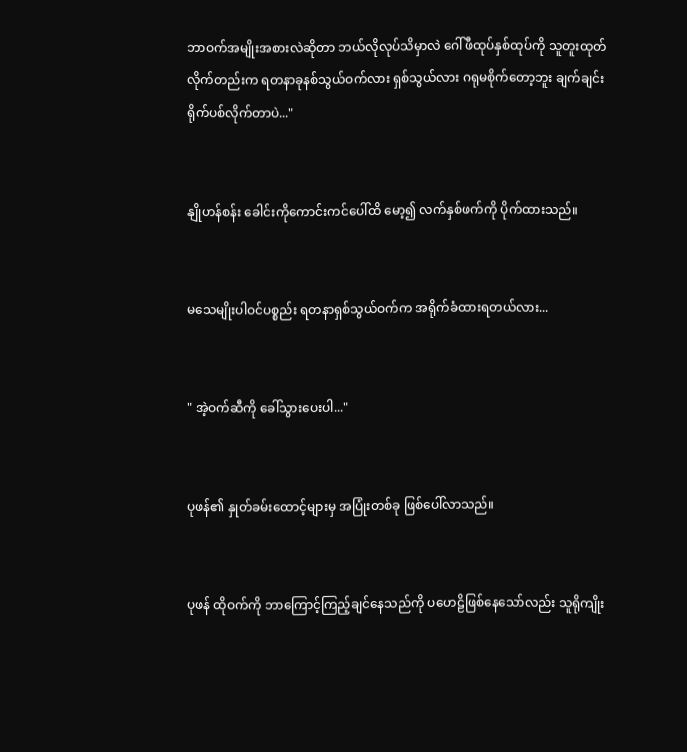ဘာဝက်အမျိုးအစားလဲဆိုတာ ဘယ်လိုလုပ်သိမှာလဲ ဂေါ်ဖီထုပ်နှစ်ထုပ်ကို သူတူးထုတ်လိုက်တည်းက ရတနာခုနစ်သွယ်ဝက်လား ရှစ်သွယ်လား ဂရုမစိုက်တော့ဘူး ချက်ချင်း ရိုက်ပစ်လိုက်တာပဲ..."


နျိုဟန်စန်း ခေါင်းကိုကောင်းကင်ပေါ်ထိ မော့၍ လက်နှစ်ဖက်ကို ပိုက်ထားသည်။


မသေမျိုးပါဝင်ပစ္စည်း ရတနာရှစ်သွယ်ဝက်က အရိုက်ခံထားရတယ်လား...


" အဲ့ဝက်ဆီကို ခေါ်သွားပေးပါ..."


ပုဖန်၏ နှုတ်ခမ်းထောင့်များမှ အပြုံးတစ်ခု ဖြစ်ပေါ်လာသည်။


ပုဖန် ထိုဝက်ကို ဘာကြောင့်ကြည့်‌ချင်နေသည်ကို ပဟေဠိဖြစ်နေသော်လည်း သူရိုကျိုး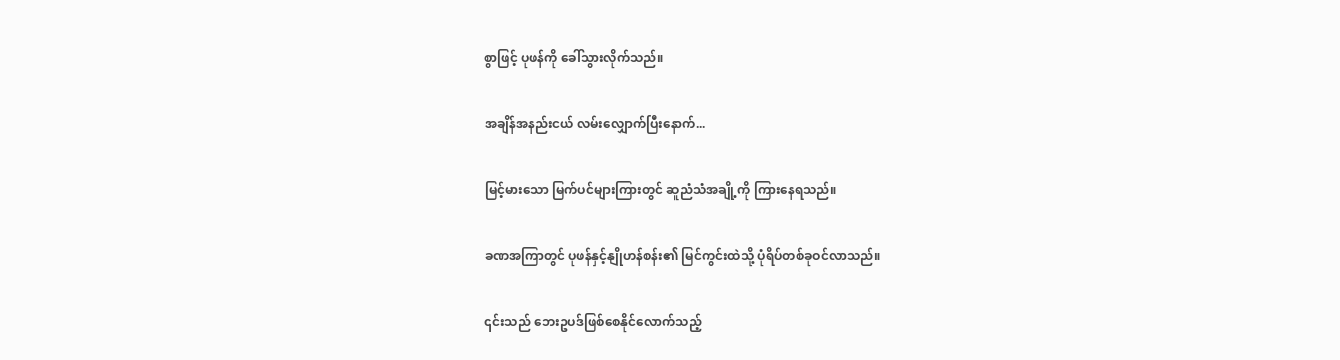စွာဖြင့် ပုဖန်ကို ခေါ်သွားလိုက်သည်။


အချိန်အနည်းငယ် လမ်းလျှောက်ပြီးနောက်...


မြင့်မားသော မြက်ပင်များကြားတွင် ဆူညံသံအချို့ကို ကြားနေရသည်။


ခဏအကြာတွင် ပုဖန်နှင့်နျိုဟန်စန်း၏ မြင်ကွင်းထဲသို့ ပုံရိပ်တစ်ခုဝင်လာသည်။


၎င်းသည် ဘေးဥပဒ်ဖြစ်စေနိုင်လောက်သည့်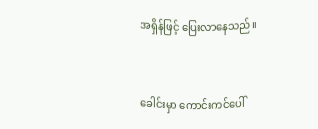အရှိန်ဖြင့် ပြေးလာနေသည်။


ခေါင်းမှာ ကောင်းကင်ပေါ်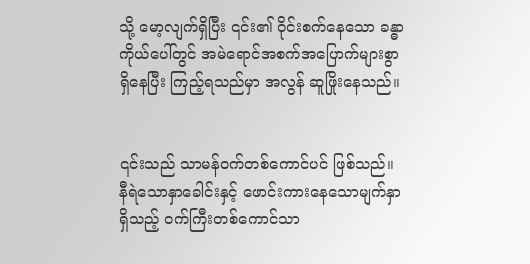သို့ မော့လျက်ရှိပြီး ၎င်း၏ ဝိုင်းစက်နေသော ခန္ဓာကိုယ်ပေါ်တွင် အမဲရောင်အစက်အပြောက်များစွာ ရှိနေပြီး ကြည့်ရသည်မှာ အလွန် ဆူဖြိုးနေသည်။


၎င်းသည် သာမန်ဝက်တစ်ကောင်ပင် ဖြစ်သည်။ နီရဲသောနှာခေါင်းနှင့် ဖောင်းကားနေသောမျက်နှာရှိသည့် ဝက်ကြီးတစ်ကောင်သာ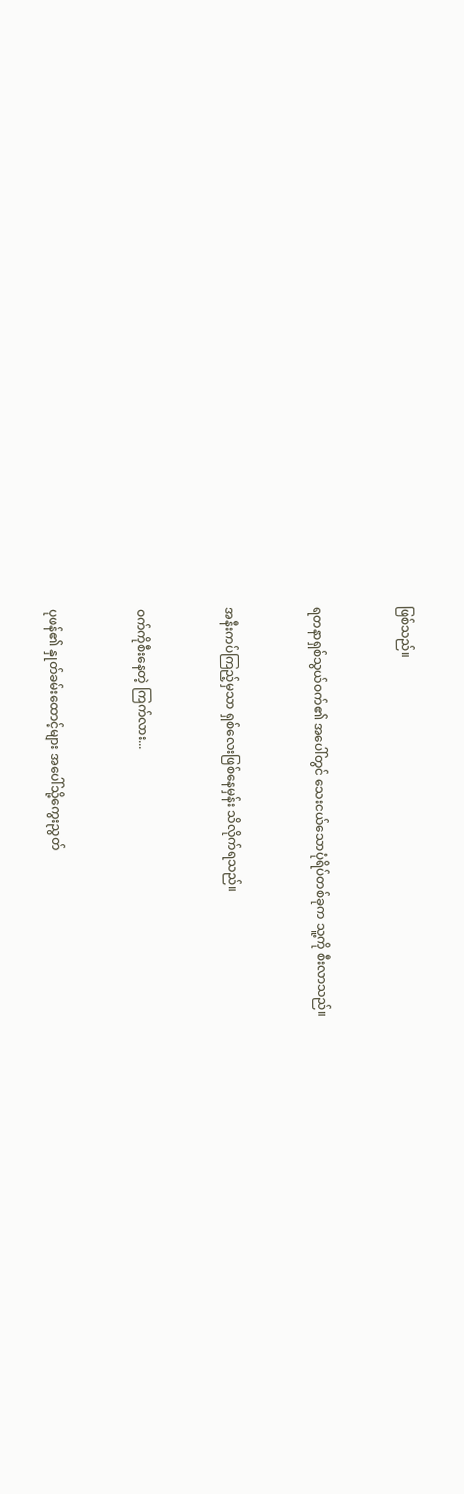ဖြစ်သည်။


ရတနာရှစ်သွယ်ဝက်၏ ‌အပေါ်တွင် သေးငယ်သောပုံရိပ်တစ်ခုက သူ့ကို စီးလာသည်။


အနီးကပ်ကြည့်မှသာ ရှစ်လေးဖြစ်နေမှန်း သိလိုက်ရသည်။


ဝက်ကိုစီးနေတဲ့ ကြက်လား...


ပုဖန်၏ နှုတ်ခမ်းထောင့်များ အပေါ်သို့ကွေးညွတ်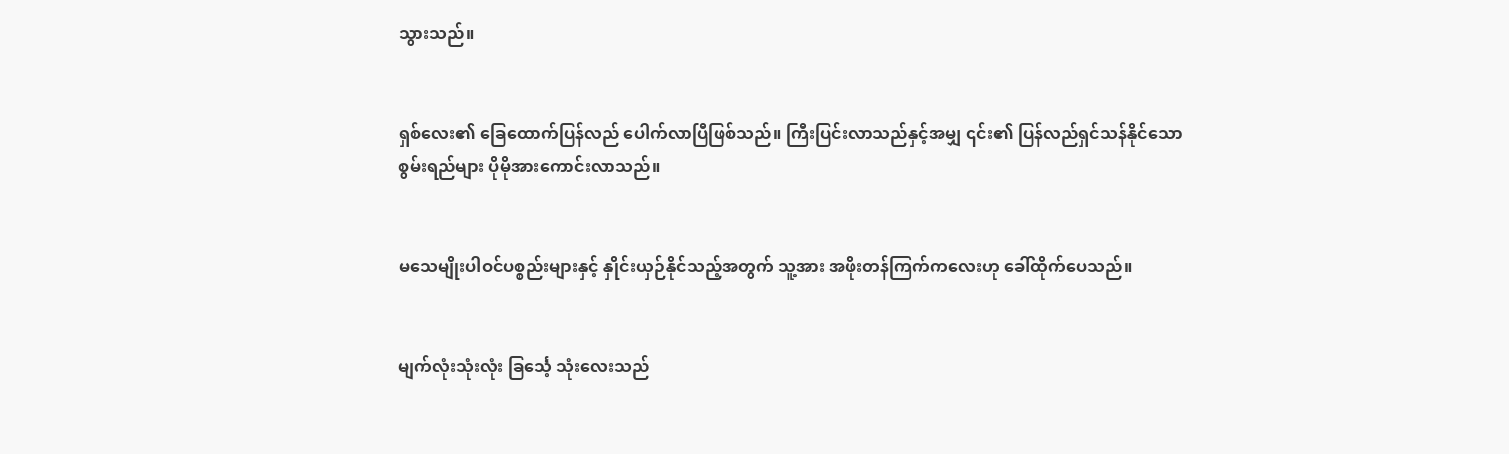သွားသည်။


ရှစ်လေး၏ ခြေထောက်ပြန်လည် ပေါက်လာပြီဖြစ်သည်။ ကြီးပြင်းလာသည်နှင့်အမျှ ၎င်း၏ ပြန်လည်ရှင်သန်နိုင်သောစွမ်းရည်များ ပိုမိုအားကောင်းလာသည်။


မသေမျိုးပါဝင်ပစ္စည်းများနှင့် နှိုင်းယှဉ်နိုင်သည့်အတွက် သူ့အား အဖိုးတန်ကြက်ကလေးဟု ခေါ်ထိုက်ပေသည်။


မျက်လုံးသုံးလုံး ခြင်္သေ့‌ သုံးလေးသည်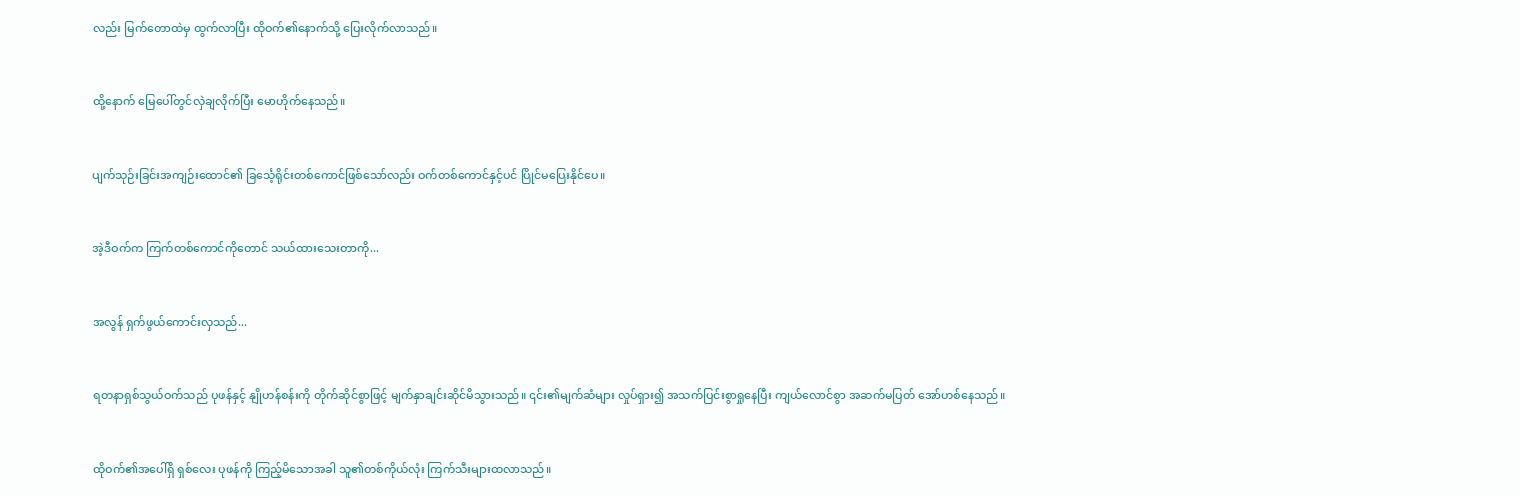လည်း မြက်တောထဲမှ ထွက်လာပြီး ထိုဝက်၏နောက်သို့ ပြေးလိုက်လာသည်။


ထို့နောက် မြေပေါ်တွင်လှဲချလိုက်ပြီး မောဟိုက်နေသည်။


ပျက်သုဉ်းခြင်းအကျဉ်းထောင်၏ ခြင်္သေ့ရိုင်းတစ်ကောင်ဖြစ်သော်လည်း ဝက်တစ်ကောင်နှင့်ပင် ပြိုင်မပြေးနိုင်ပေ။


အဲ့ဒီဝက်က ကြက်တစ်ကောင်ကိုတောင် သယ်ထားသေးတာကို...


အလွန် ရှက်ဖွယ်ကောင်းလှသည်...


ရတနာရှစ်သွယ်ဝက်သည် ပုဖန်နှင့် နျိုဟန်စန်းကို တိုက်ဆိုင်စွာဖြင့် မျက်နှာချင်းဆိုင်မိသွားသည်။ ၎င်း၏မျက်ဆံများ လှုပ်ရှား၍ အသက်ပြင်းစွာရှုနေပြီး ကျယ်လောင်စွာ အဆက်မပြတ် အော်ဟစ်နေသည်။


ထိုဝက်၏အပေါ်ရှိ ရှစ်လေး ပုဖန်ကို ကြည့်မိသောအခါ သူ၏တစ်ကိုယ်လုံး ကြက်သီးများထလာသည်။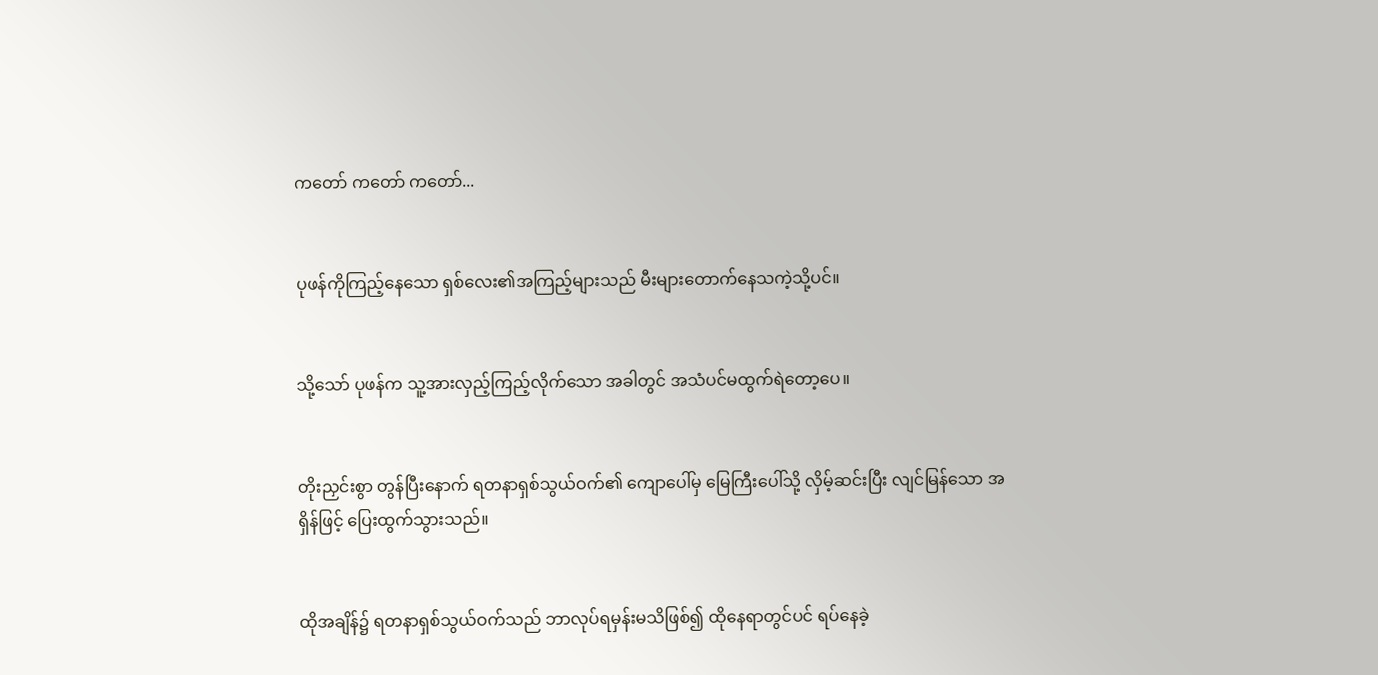ကတော် ကတော် ကတော်...


ပုဖန်ကိုကြည့်နေသော ရှစ်လေး၏အကြည့်များသည် မီးများတောက်နေသကဲ့သို့ပင်။


သို့သော် ပုဖန်က သူ့အားလှည့်ကြည့်လိုက်သော အခါတွင် အသံပင်မထွက်ရဲတော့ပေ။


တိုးညှင်းစွာ တွန်ပြီးနောက် ရတနာရှစ်သွယ်ဝက်၏ ကျောပေါ်မှ မြေကြီးပေါ်သို့ လှိမ့်ဆင်းပြီး လျင်မြန်သော အရှိန်ဖြင့် ပြေးထွက်သွားသည်။


ထိုအချိန်၌ ရတနာရှစ်သွယ်ဝက်သည် ဘာလုပ်ရမှန်းမသိဖြစ်၍ ထိုနေရာတွင်ပင် ရပ်နေခဲ့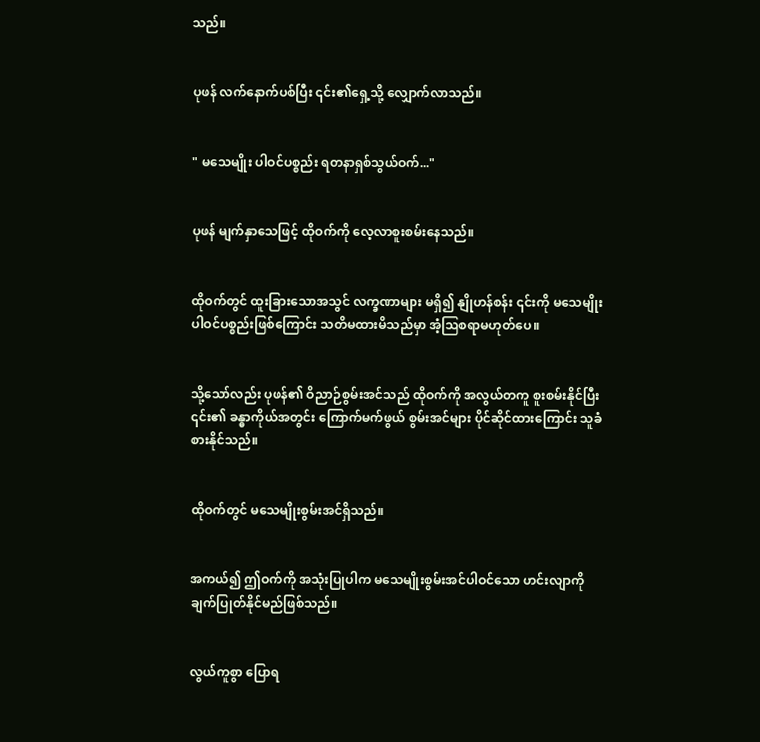သည်။


ပုဖန် လက်နောက်ပစ်ပြီး ၎င်း၏ရှေ့သို့ လျှောက်လာသည်။


" မသေမျိုး ပါဝင်ပစ္စည်း ရတနာရှစ်သွယ်ဝက်..."


ပုဖန် မျက်နှာသေဖြင့် ထိုဝက်ကို လေ့လာစူးစမ်းနေသည်။


ထိုဝက်တွင် ထူးခြားသောအသွင် လက္ခဏာများ မရှိ၍ နျိုဟန်စန်း ၎င်းကို မသေမျိုးပါဝင်ပစ္စည်းဖြစ်ကြောင်း သတိမထားမိသည်မှာ အံ့ဩစရာမဟုတ်ပေ။


သို့သော်လည်း ပုဖန်၏ ဝိညာဉ်စွမ်းအင်သည် ထိုဝက်ကို အလွယ်တကူ စူးစမ်းနိုင်ပြီး ၎င်း၏ ခန္ဓာကိုယ်အတွင်း ကြောက်မက်ဖွယ် စွမ်းအင်များ ပိုင်ဆိုင်ထားကြောင်း သူခံစားနိုင်သည်။


ထိုဝက်တွင် မသေမျိုးစွမ်းအင်ရှိသည်။


အကယ်၍ ဤဝက်ကို အသုံးပြုပါက မသေမျိုးစွမ်းအင်ပါဝင်သော ဟင်းလျာကို ချက်ပြုတ်နိုင်မည်ဖြစ်သည်။


လွယ်ကူစွာ ပြောရ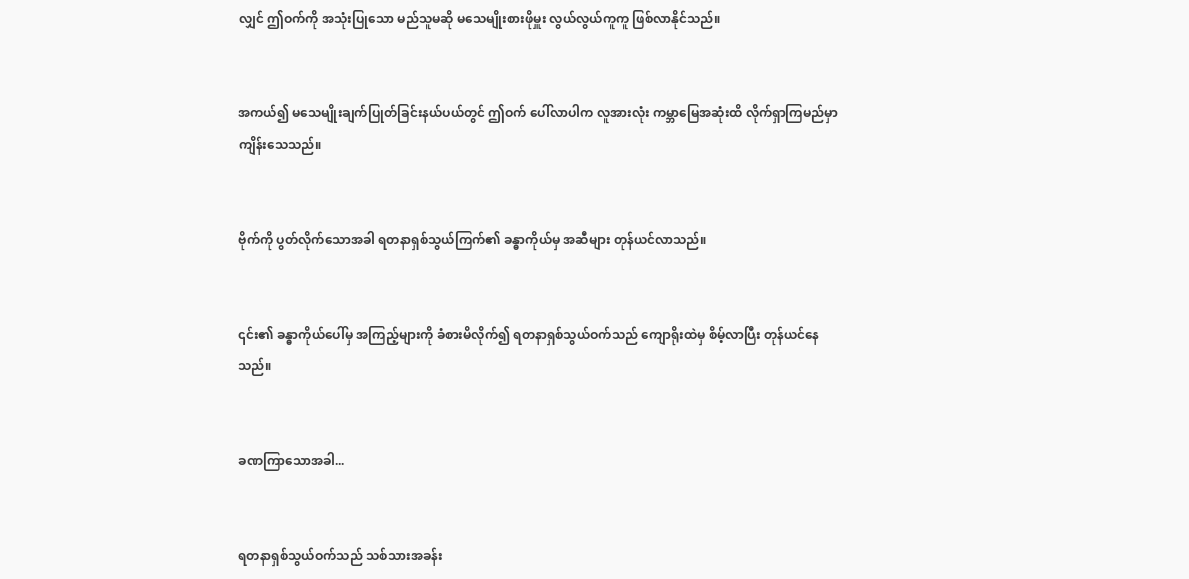လျှင် ဤဝက်ကို အသုံးပြုသော မည်သူမဆို မသေမျိုးစားဖိုမှူး လွယ်လွယ်ကူကူ ဖြစ်လာနိုင်သည်။


အကယ်၍ မသေမျိုးချက်ပြုတ်ခြင်းနယ်ပယ်တွင် ဤဝက် ပေါ်လာပါက လူအားလုံး ကမ္ဘာမြေအဆုံးထိ လိုက်ရှာကြမည်မှာ ကျိန်းသေသည်။


ဗိုက်ကို ပွတ်လိုက်သောအခါ ရတနာရှစ်သွယ်ကြက်၏ ခန္ဓာကိုယ်မှ အဆီများ တုန်ယင်လာသည်။


၎င်း၏ ခန္ဓာကိုယ်ပေါ်မှ အကြည့်များကို ခံစားမိလိုက်၍ ရတနာရှစ်သွယ်ဝက်သည် ကျောရိုးထဲမှ စိမ့်လာပြီး တုန်ယင်နေသည်။


ခဏကြာသောအခါ...


ရတနာရှစ်သွယ်ဝက်သည် သစ်သားအခန်း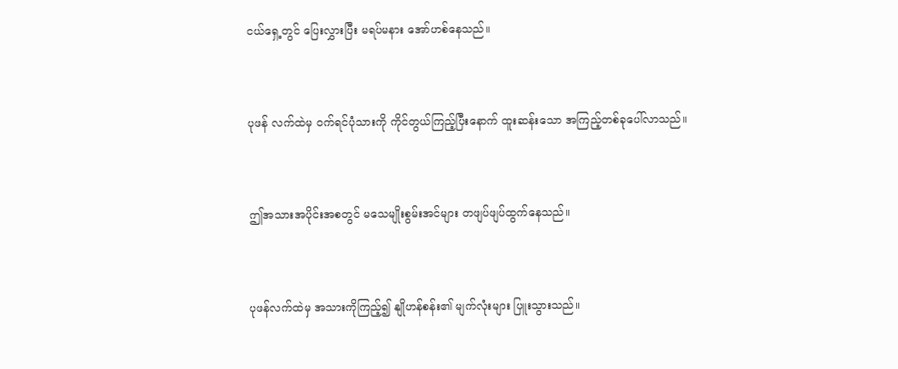ငယ်ရှေ့တွင် ပြေးလွှားပြီး မရပ်မနား အော်ဟစ်နေသည်။


ပုဖန် လက်ထဲမှ ဝက်ရင်ပုံသားကို ကိုင်တွယ်ကြည့်ပြီးနောက် ထူးဆန်းသော အကြည့်တစ်ခုပေါ်လာသည်။


ဤအသားအပိုင်းအစတွင် မသေမျိုးစွမ်းအင်များ တဖျပ်ဖျပ်ထွက်နေသည်။


ပုဖန်လက်ထဲမှ အသားကိုကြည့်၍ နျိုဟန်စန်း၏ မျက်လုံးများ ပြူးသွားသည်။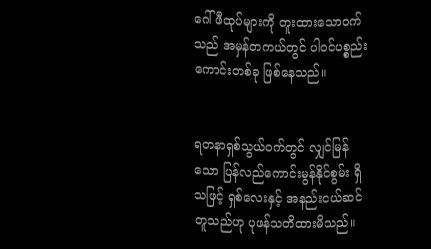ဂေါ်ဖီထုပ်များကို တူးထားသောဝက်သည် အမှန်တကယ်‌တွင် ပါဝင်ပစ္စည်းကောင်းတစ်ခု ဖြစ်နေသည်။


ရတနာရှစ်သွယ်ဝက်တွင် လျှင်မြန်သော ပြန်လည်‌ကောင်းမွန်နိုင်စွမ်း ရှိသဖြင့် ရှစ်လေးနှင့် အနည်းငယ်ဆင်တူသည်ဟု ပုဖန်သတိထားမိသည်။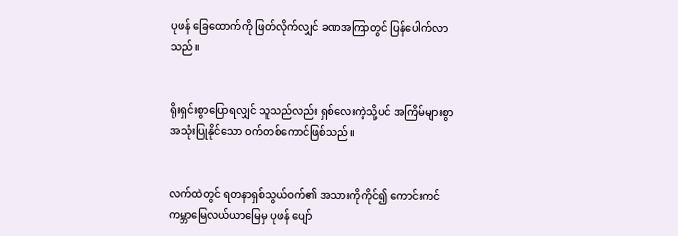ပုဖန် ခြေထောက်ကို ဖြတ်လိုက်လျှင် ခဏအကြာတွင် ပြန်ပေါက်လာသည်။


ရိုးရှင်းစွာပြောရလျှင် သူသည်လည်း ရှစ်လေးကဲ့သို့ပင် အကြိမ်များစွာ အသုံးပြုနိုင်သော ဝက်တစ်ကောင်ဖြစ်သည်။


လက်ထဲတွင် ရတနာရှစ်သွယ်ဝက်၏ အသားကိုကိုင်၍ ကောင်းကင်ကမ္ဘာမြေလယ်ယာမြေမှ ပုဖန် ပျော်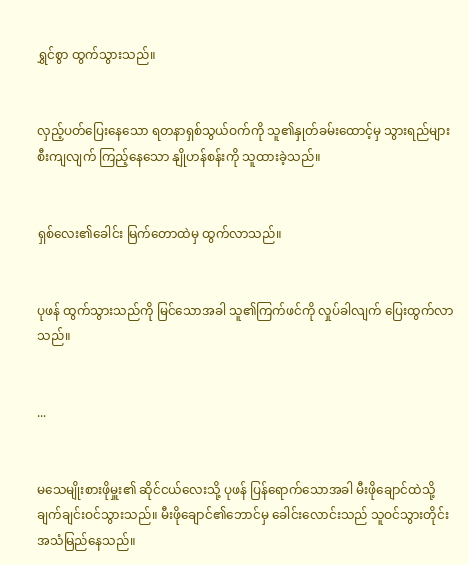ရွှင်စွာ ထွက်သွားသည်။


လှည့်ပတ်ပြေးနေသော ရတနာရှစ်သွယ်ဝက်ကို သူ၏နှုတ်ခမ်းထောင့်မှ သွားရည်များစီးကျလျက် ကြည့်နေသော နျိုဟန်စန်းကို သူထားခဲ့သည်။


ရှစ်လေး၏ခေါင်း မြက်တောထဲမှ ထွက်လာသည်။


ပုဖန် ထွက်သွားသည်ကို မြင်သောအခါ သူ၏ကြက်ဖင်ကို လှုပ်ခါလျက် ပြေးထွက်လာသည်။


...


မသေမျိုးစားဖိုမှူး၏ ဆိုင်ငယ်လေးသို့ ပုဖန် ပြန်ရောက်သောအခါ မီးဖိုချောင်ထဲသို့ ချက်ချင်းဝင်သွားသည်။ မီးဖိုချောင်၏ဘောင်မှ ခေါင်းလောင်းသည် သူဝင်သွားတိုင်း အသံမြည်နေသည်။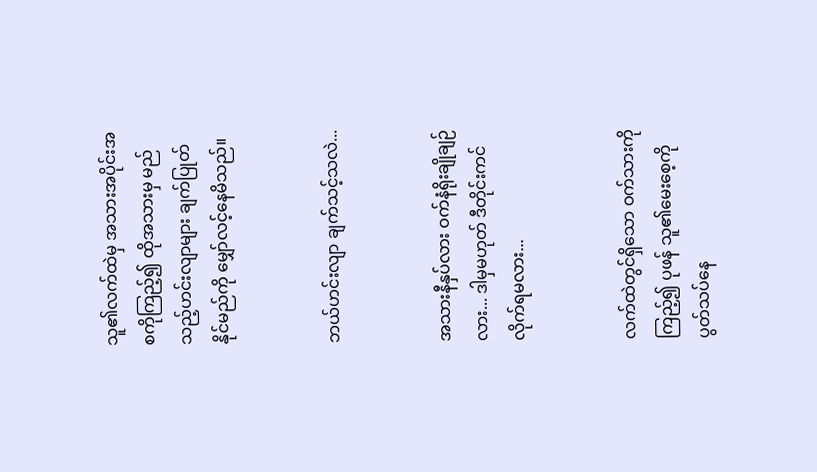သူ၏လက်ထဲမှ အသားအပိုင်းအစကိုကြည့်၍ ထိုအသားမှ မည်သည့်ဟင်းလျာများ ချက်ပြုတ်နိုင်မည်ကို မျှော်လင့်နေမိသည်။


ဘယ်ဟင်းလျာ ချက်သင့်သလဲ...


အသားနီနှပ်လား ဝက်နံရိုးချိုချဉ်လား... ဒါမှမဟုတ် ဒီတိုင်းကင်လိုက်ရမလား...


လက်ထဲတွင်ရှိသော ဝက်သားကိုကြည့်၍ ပုဖန် သူ၏မေးစေ့ကို ပွတ်သပ်နေ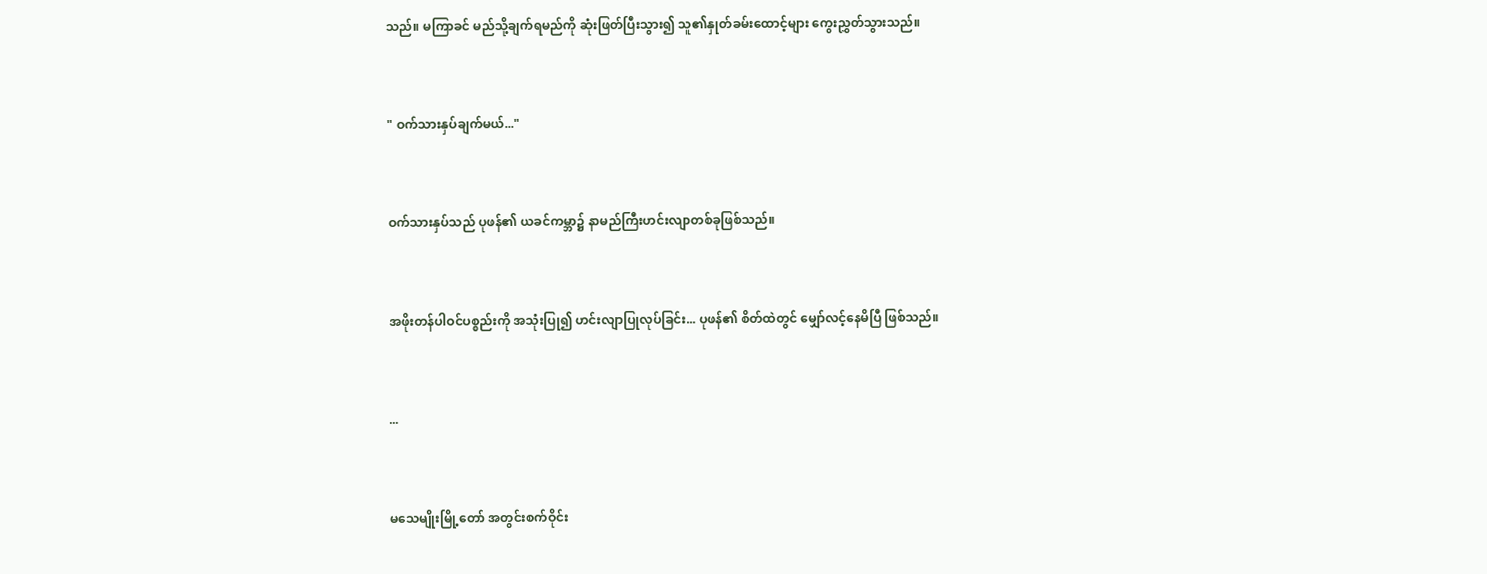သည်။ မကြာခင် မည်သို့ချက်ရမည်ကို ဆုံးဖြတ်ပြီးသွား၍ သူ၏နှုတ်ခမ်းထောင့်များ ကွေးညွှတ်သွားသည်။


" ဝက်သားနှပ်ချက်မယ်..."


ဝက်သားနှပ်သည် ပုဖန်၏ ယခင်ကမ္ဘာ၌ နာမည်ကြီးဟင်းလျာတစ်ခုဖြစ်သည်။


အဖိုးတန်ပါဝင်ပစ္စည်းကို အသုံးပြု၍ ဟင်းလျာပြုလုပ်ခြင်း... ပုဖန်၏ စိတ်ထဲတွင် မျှော်လင့်နေမိပြီ ဖြစ်သည်။


...


မသေမျိုးမြို့တော် အတွင်းစက်ဝိုင်း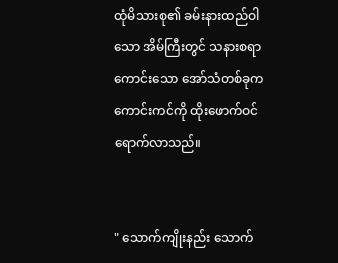ထုံမိသားစု၏ ခမ်းနားထည်ဝါသော အိမ်ကြီးတွင် သနားစရာကောင်းသော အော်သံတစ်ခုက ကောင်းကင်ကို ထိုးဖောက်ဝင်ရောက်လာသည်။


" သောက်ကျိုးနည်း သောက်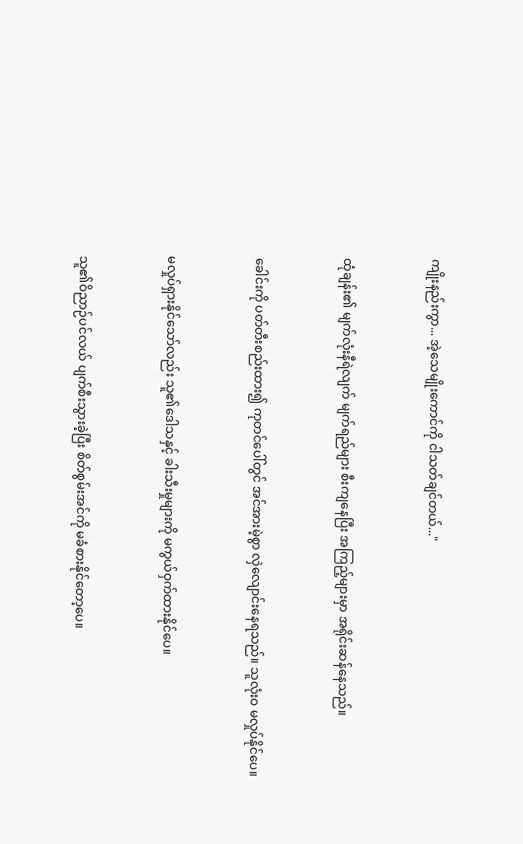ကျိုးနည်းကွာ... အဲ့သေမျိုးကောင်ကို ငါသတ်ချင်တယ်..."


ထုံချန်း၏ မျက်လုံးနီရဲလျက် မျက်ရည်များ စီးကျနေပြီး အကြည့်များမှာ အရိုင်းဆန်နေသည်။


ခေါင်းကို ပတ်တီးစည်းထား၍ ကုတင်ပေါ်တွင် အင်အားမဲ့စွာ လှဲလျောင်းနေရသည်။ သူလုံးဝ မလှုပ်နိုင်ပေ။


မလှုပ်ရှားနိုင်သော်လည်း သူ၏ဒေါသနှင့် ခါးသီးမှုများကို မကွယ်ဝှက်ထားနိုင်ပေ။


သူ၏ဝိညာဉ်ပင်လယ် ပျက်စီးသွားခဲ့ပြီး စိတ်စွမ်းအင်ကို မခံစားနိုင်တော့ပေ။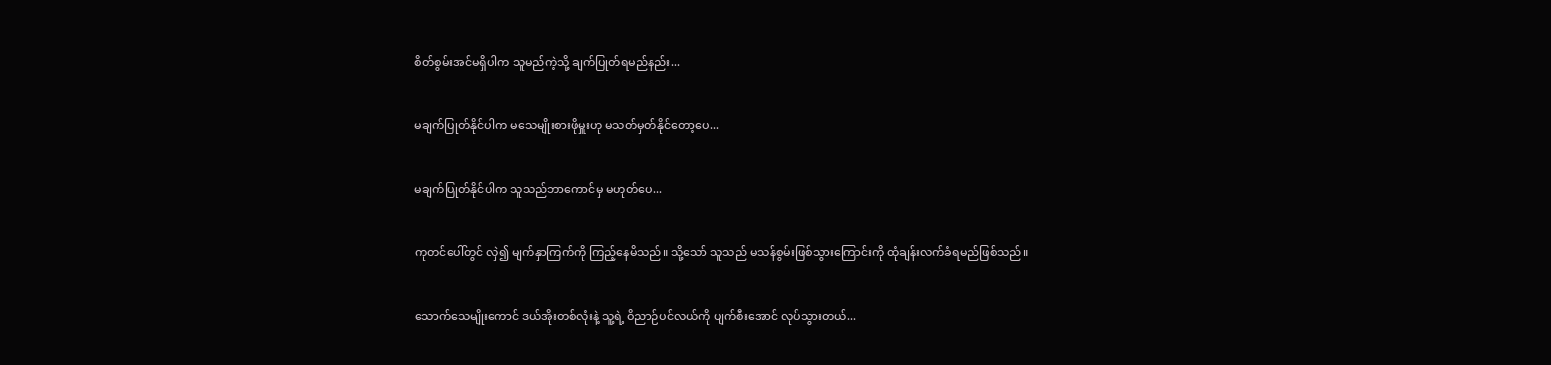စိတ်စွမ်းအင်မရှိပါက သူမည်ကဲ့သို့ ချက်ပြုတ်ရမည်နည်း...


မချက်ပြုတ်နိုင်ပါက မသေမျိုးစားဖိုမှူးဟု မသတ်မှတ်နိုင်တော့ပေ...


မချက်ပြုတ်နိုင်ပါက သူသည်ဘာကောင်မှ မဟုတ်ပေ...


ကုတင်ပေါ်တွင် လှဲ၍ မျက်နှာကြက်ကို ကြည့်နေမိသည်။ သို့သော် သူသည် မသန်စွမ်းဖြစ်သွား‌ကြောင်းကို ထုံချန်းလက်ခံရမည်ဖြစ်သည်။


သောက်သေမျိုးကောင် ဒယ်အိုးတစ်လုံးနဲ့ သူ့ရဲ့ ဝိညာဉ်ပင်လယ်ကို ပျက်စီးအောင် လုပ်သွားတယ်...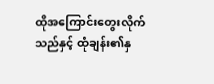ထိုအကြောင်းတွေးလိုက်သည်နှင့် ထုံချန်း၏နှ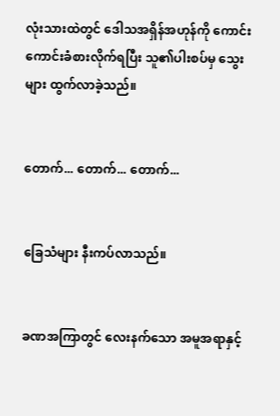လုံးသားထဲတွင် ဒေါသအရှိန်အဟုန်ကို ကောင်းကောင်းခံစားလိုက်ရပြီး သူ၏ပါးစပ်မှ သွေးများ ထွက်လာခဲ့သည်။


တောက်... တောက်... တောက်...


ခြေသံများ နီးကပ်လာသည်။


ခဏအကြာတွင် လေးနက်သော အမူအရာနှင့်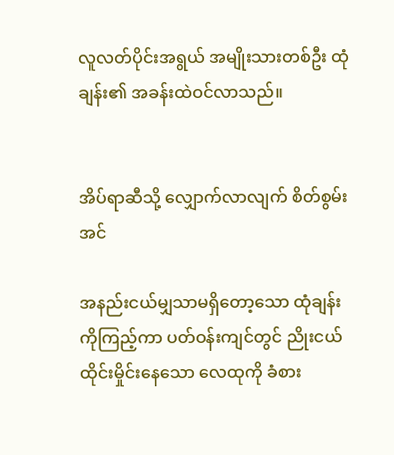လူလတ်ပိုင်းအရွယ် အမျိုးသားတစ်ဦး ထုံချန်း၏ အခန်းထဲဝင်လာသည်။


အိပ်ရာဆီသို့ လျှောက်လာလျက် စိတ်စွမ်းအင်

အနည်းငယ်မျှသာမရှိတော့သော ထုံချန်းကိုကြည့်ကာ ပတ်ဝန်းကျင်တွင် ညိုးငယ်ထိုင်းမှိုင်းနေသော လေထုကို ခံစား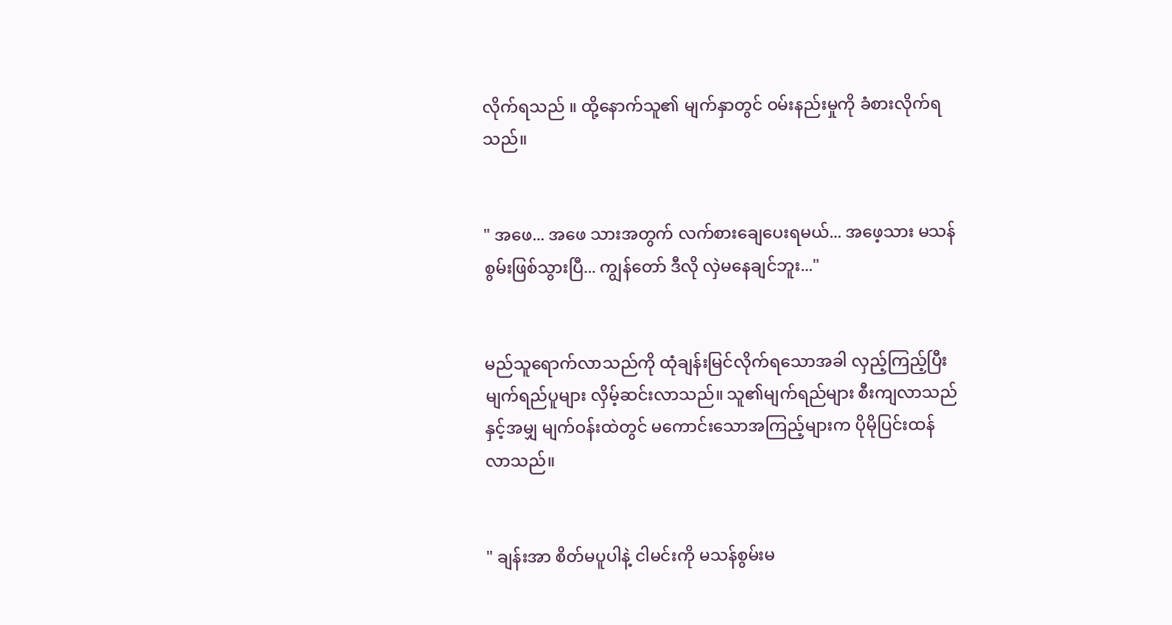လိုက်ရသည် ။ ထို့နောက်သူ၏ မျက်နှာတွင် ဝမ်းနည်းမှုကို ခံစားလိုက်ရသည်။


" အဖေ... အဖေ သားအတွက် လက်စားချေပေးရမယ်... အဖေ့သား မသန်စွမ်းဖြစ်သွားပြီ... ကျွန်တော် ဒီလို လှဲမနေချင်ဘူး..."


မည်သူရောက်လာသည်ကို ထုံချန်းမြင်လိုက်ရသောအခါ လှည့်ကြည့်ပြီး မျက်ရည်ပူများ လှိမ့်ဆင်းလာသည်။ သူ၏မျက်ရည်များ စီးကျလာသည်နှင့်အမျှ မျက်ဝန်းထဲတွင် မကောင်းသောအကြည့်များက ပိုမိုပြင်းထန်လာသည်။


" ချန်းအာ စိတ်မပူပါနဲ့ ငါမင်းကို မသန်စွမ်းမ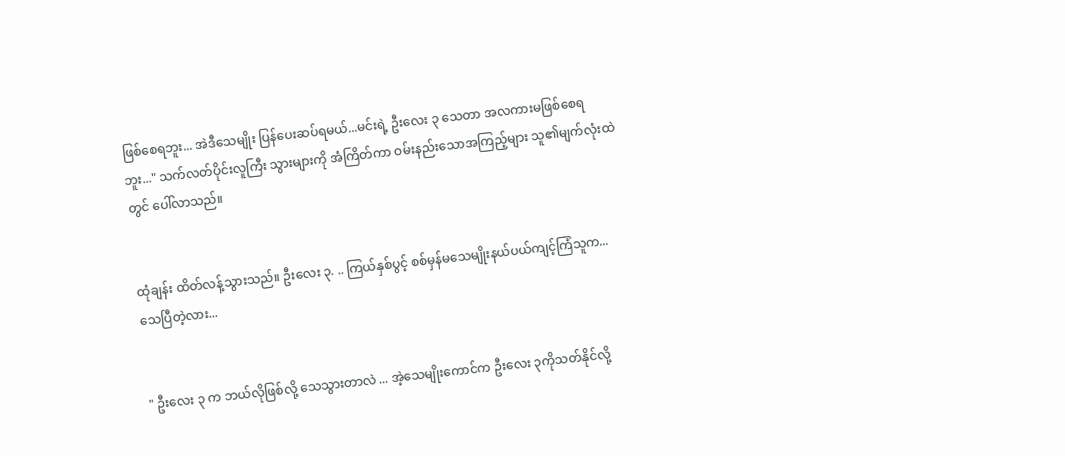ဖြစ်စေရဘူး... အဲဒီသေမျိုး ပြန်ပေးဆပ်ရမယ်...မင်းရဲ့ ဦးလေး ၃ သေတာ အလကားမဖြစ်စေရဘူး..." သက်လတ်ပိုင်းလူကြီး သွားများကို အံကြိတ်ကာ ဝမ်းနည်းသောအကြည့်များ သူ၏မျက်လုံးထဲတွင် ပေါ်လာသည်။


ထုံချန်း ထိတ်လန့်သွားသည်။ ဦးလေး ၃. .. ကြယ်နှစ်ပွင့် စစ်မှန်မသေမျိုးနယ်ပယ်ကျင့်ကြံသူက... သေပြီတဲ့လား...


" ဦးလေး ၃ က ဘယ်လိုဖြစ်လို့ သေသွားတာလဲ ... အဲ့သေမျိုးကောင်က ဦးလေး ၃ကိုသတ်နိုင်လို့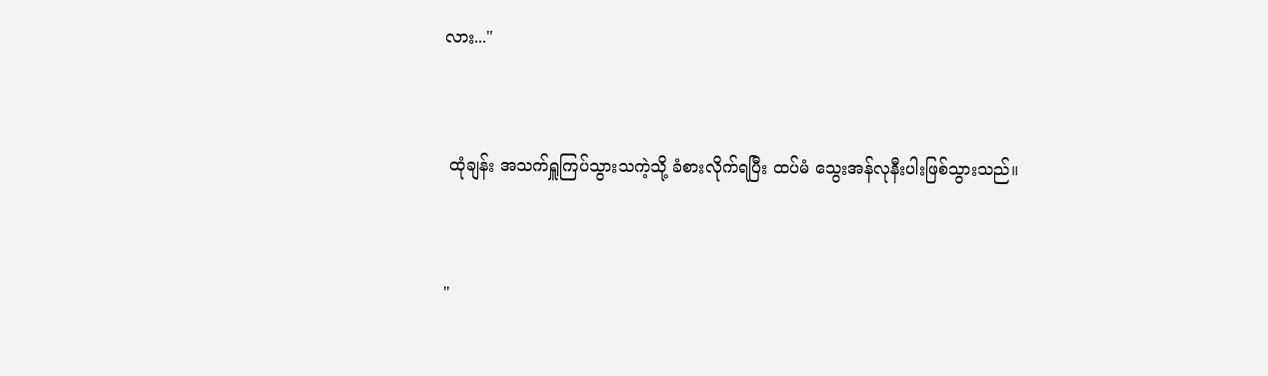လား..."


 ထုံချန်း အသက်ရှူကြပ်သွားသကဲ့သို့ ခံစားလိုက်ရပြီး ထပ်မံ သွေးအန်လုနီးပါးဖြစ်သွားသည်။


"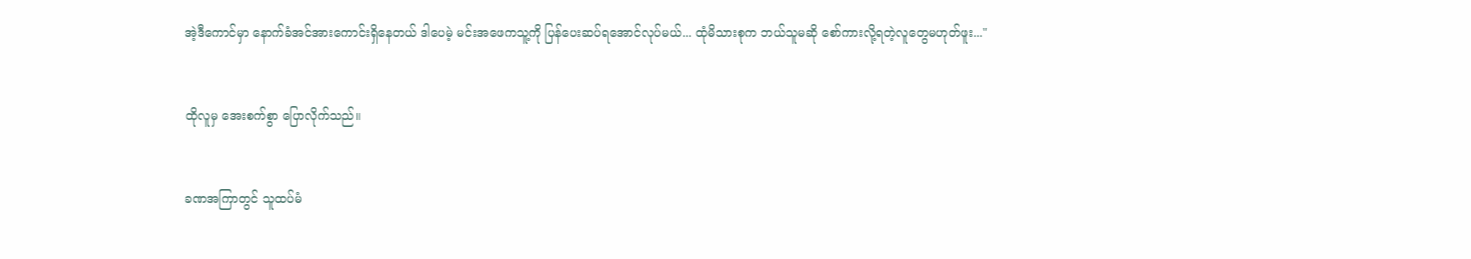အဲ့ဒီကောင်မှာ နောက်ခံအင်အားကောင်းရှိနေတယ် ဒါပေမဲ့ မင်းအဖေကသူ့ကို ပြန်ပေးဆပ်ရအောင်လုပ်မယ်... ထုံမိသားစုက ဘယ်သူမဆို စော်ကားလို့ရတဲ့လူတွေမဟုတ်ဖူး..."


ထိုလူမှ အေးစက်စွာ ပြောလိုက်သည်။


ခဏအကြာတွင် သူထပ်မံ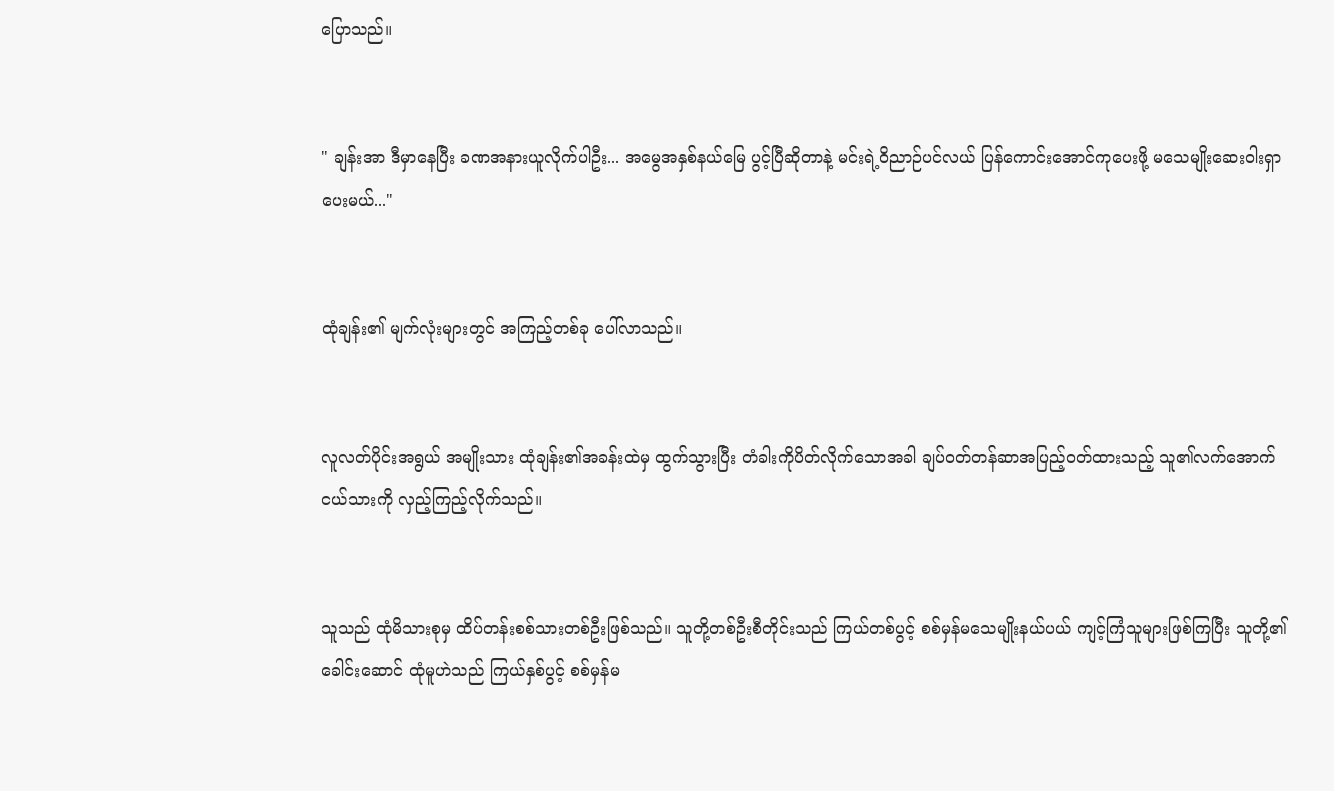ပြောသည်။


" ချန်းအာ ဒီမှာနေပြီး ခဏအနားယူလိုက်ပါဦး... အမွေအနှစ်နယ်မြေ ပွင့်ပြီဆိုတာနဲ့ မင်းရဲ့ဝိညာဉ်ပင်လယ် ပြန်ကောင်းအောင်ကုပေးဖို့ မသေမျိုးဆေးဝါးရှာပေးမယ်..."


ထုံချန်း၏ မျက်လုံးများတွင် အကြည့်တစ်ခု ပေါ်လာသည်။


လူလတ်ပိုင်းအရွယ် အမျိုးသား ထုံချန်း၏အခန်းထဲမှ ထွက်သွားပြီး တံခါးကိုပိတ်လိုက်သောအခါ ချပ်ဝတ်တန်ဆာအပြည့်ဝတ်ထားသည့် သူ၏လက်အောက်ငယ်သားကို လှည့်ကြည့်လိုက်သည်။


သူသည် ထုံမိသားစုမှ ထိပ်တန်းစစ်သားတစ်ဦးဖြစ်သည်။ သူတို့တစ်ဦးစီတိုင်းသည် ကြယ်တစ်ပွင့် စစ်မှန်မသေမျိုးနယ်ပယ် ကျင့်ကြံသူများဖြစ်ကြပြီး သူတို့၏ခေါင်းဆောင် ထုံမူဟဲသည် ကြယ်နှစ်ပွင့် စစ်မှန်မ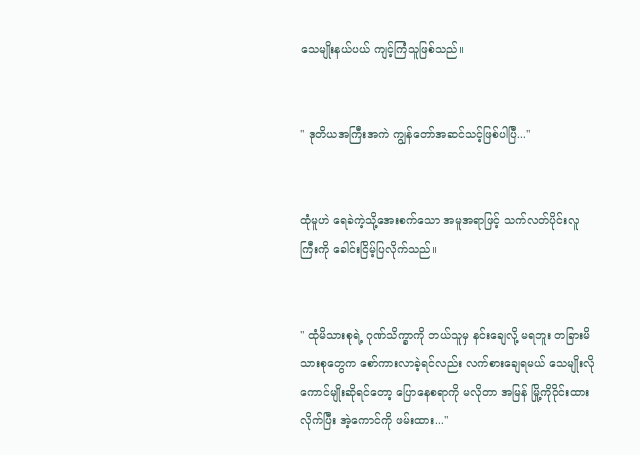သေမျိုးနယ်ပယ် ကျင့်ကြံသူဖြစ်သည်။


" ဒုတိယအကြီးအကဲ ကျွန်တော်အဆင်သင့်ဖြစ်ပါပြီ..."


ထုံမူဟဲ ရေခဲကဲ့သို့အေးစက်သော အမူအရာဖြင့် သက်လတ်ပိုင်းလူကြီးကို ခေါင်းငြိမ့်ပြလိုက်သည်။


" ထုံမိသားစုရဲ့ ဂုဏ်သိက္ခာကို ဘယ်သူမှ နင်းချေလို့ မရဘူး တခြားမိသားစုတွေက စော်ကားလာခဲ့ရင်လည်း လက်စားချေရမယ် သေမျိုးလိုကောင်မျိုးဆိုရင်တော့ ပြောနေစရာကို မလိုတာ အမြန် မြို့ကိုဝိုင်းထားလိုက်ပြီး အဲ့ကောင်ကို ဖမ်းထား..."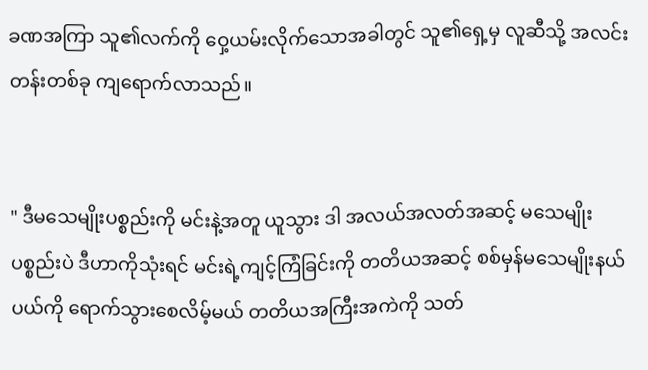ခဏအကြာ သူ၏လက်ကို ဝှေ့ယမ်းလိုက်သောအခါတွင် သူ၏ရှေ့မှ လူဆီသို့ အလင်းတန်းတစ်ခု ကျရောက်လာသည်။


" ဒီမသေမျိုးပစ္စည်းကို မင်းနဲ့အတူ ယူသွား ဒါ အလယ်အလတ်အဆင့် မသေမျိုးပစ္စည်းပဲ ဒီဟာကိုသုံးရင် မင်းရဲ့ကျင့်ကြံခြင်းကို တတိယအဆင့် စစ်မှန်မသေမျိုးနယ်ပယ်ကို ရောက်သွားစေလိမ့်မယ် တတိယအကြီးအကဲကို သတ်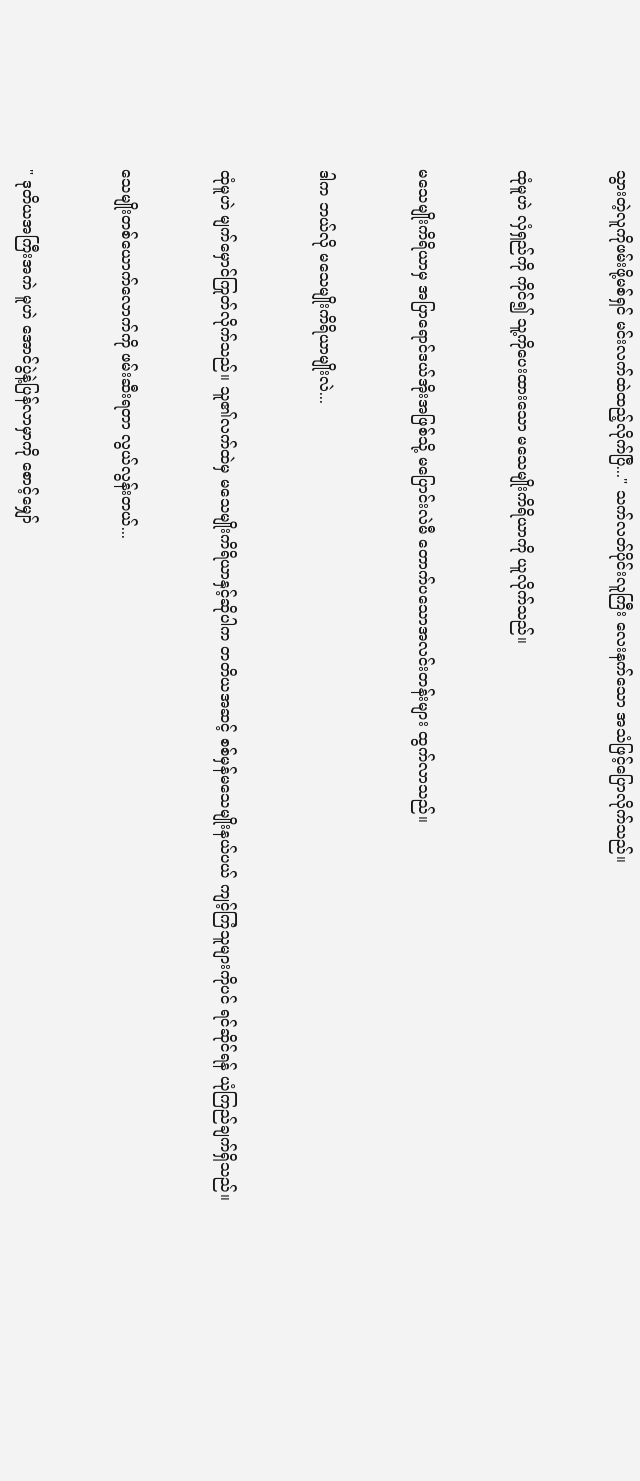သွားတဲ့လူကိုဖမ်းဖို့မစ်ရှင် မင်းလက်ထဲထည့်လိုက်ပြီ..." သက်လတ်ပိုင်းလူကြီး လေးနက်သော အသံဖြင့်ပြောလိုက်သည်။


ထုံမူဟဲ လှံရှည်ကို ကိုင်၍ သူ့ကိုပေးထားသော မသေမျိုးကိရိယာကို ယူလိုက်သည်။


မသေမျိုးကိရိယာမှ အပြာရောင်ဒယ်အိုးအဖြစ်သို့ မပြောင်းလဲမီ တောက်ပသောအလင်းတန်းများ ထွက်လာသည်။


ဒါက ဘယ်လို မသေမျိုးကိရိယာမျိုးလဲ...


ထုံမူဟဲ မျက်မှောင်ကြုတ်လိုက်သည်။ သူ၏လက်ထဲမှ မသေမျိုးကိရိယာနှင့်ဆိုပါက တတိယအဆင့် စစ်မှန်မသေမျိုးနယ်ပယ် ကျင့်ကြံသူများကိုပင် ရင်ဆိုင်ရန် ယုံကြည်ချက်ရှိသည်။


သေမျိုးတစ်ယောက်လောက်ကို ဖမ်းဆီးရတာ လွယ်လွန်းတယ်...


" ဒုတိယအကြီးအကဲ မူဟဲ အောင်ပွဲနဲ့ပြန်လာမှာကို စောင့်မျှော်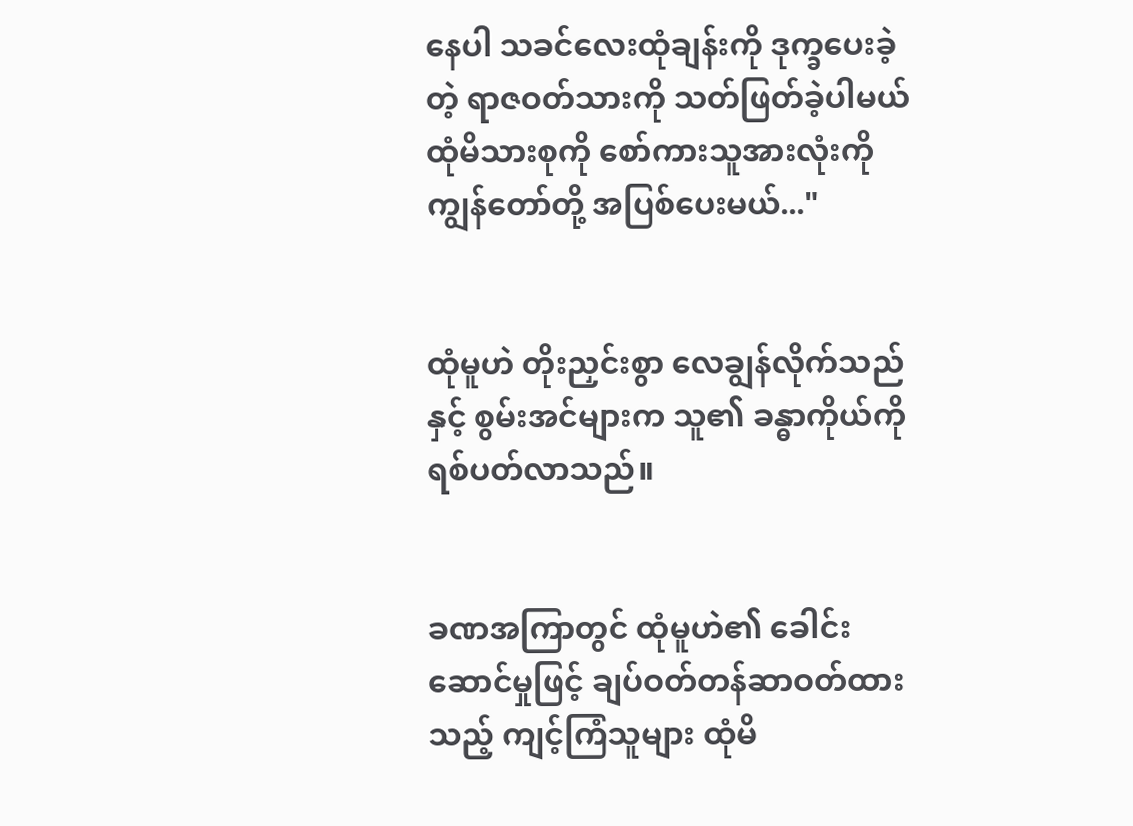နေပါ သခင်လေးထုံချန်းကို ဒုက္ခပေးခဲ့တဲ့ ရာဇဝတ်သားကို သတ်ဖြတ်ခဲ့ပါမယ် ထုံမိသားစုကို စော်ကားသူအားလုံးကို ကျွန်တော်တို့ အပြစ်ပေးမယ်..."


ထုံမူဟဲ တိုးညှင်းစွာ လေချွန်လိုက်သည်နှင့် စွမ်းအင်များက သူ၏ ခန္ဓာကိုယ်ကို ရစ်ပတ်လာသည်။


ခဏအကြာတွင် ထုံမူဟဲ၏ ခေါင်းဆောင်မှုဖြင့် ချပ်ဝတ်တန်ဆာဝတ်ထားသည့် ကျင့်ကြံသူများ ထုံမိ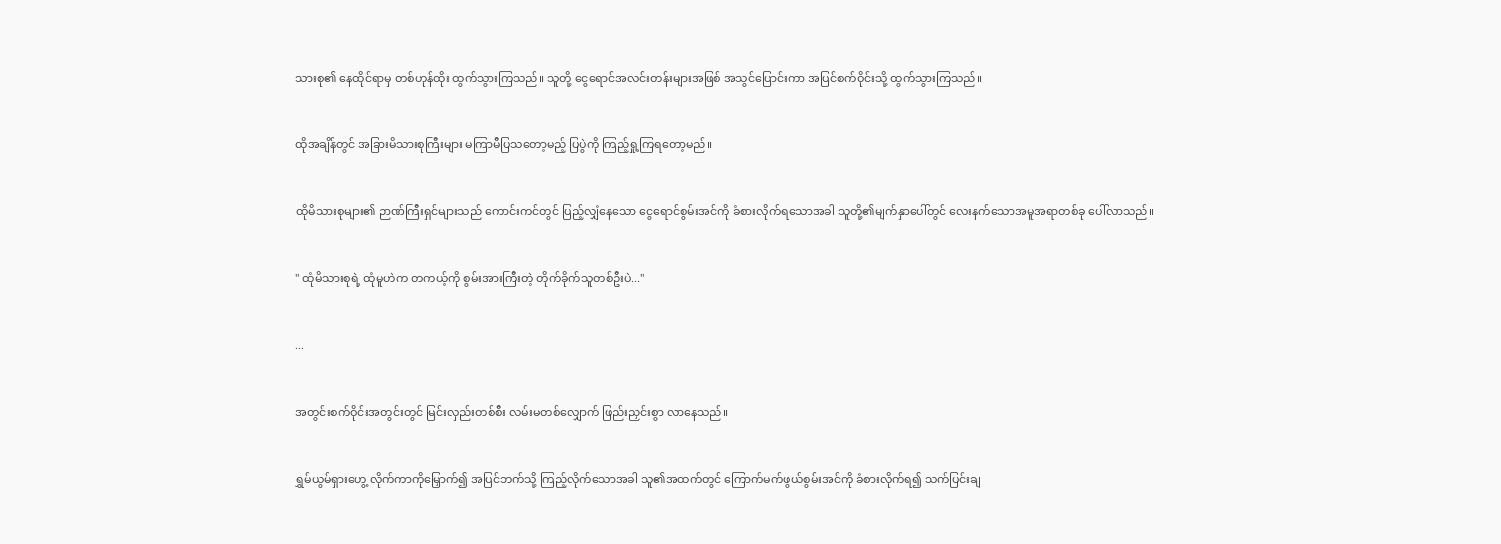သားစု၏ နေထိုင်ရာမှ တစ်ဟုန်ထိုး ထွက်သွားကြသည်။ သူတို့ ငွေရောင်အလင်းတန်းများအဖြစ် အသွင်ပြောင်းကာ အပြင်စက်ဝိုင်းသို့ ထွက်သွားကြသည်။


ထိုအချိန်တွင် အခြားမိသားစုကြီးများ မကြာမီပြသတော့မည့် ပြပွဲကို ကြည့်ရှု့ကြရတော့မည်။


ထိုမိသားစုများ၏ ဉာဏ်ကြီးရှင်များသည် ကောင်းကင်တွင် ပြည့်လျှံနေသော ငွေရောင်စွမ်းအင်ကို ခံစားလိုက်ရသောအခါ သူတို့၏မျက်နှာပေါ်တွင် လေးနက်သောအမူအရာတစ်ခု ပေါ်လာသည်။


" ထုံမိသားစုရဲ့ ထုံမူဟဲက တကယ့်ကို စွမ်းအားကြီးတဲ့ တိုက်ခိုက်သူတစ်ဦးပဲ..."


...


အတွင်းစက်ဝိုင်းအတွင်းတွင် မြင်းလှည်းတစ်စီး လမ်းမတစ်လျှောက် ဖြည်းညှင်းစွာ လာနေသည်။


ရွှမ်ယွမ်ရှားဟွေ့ လိုက်ကာကိုမြှောက်၍ အပြင်ဘက်သို့ ကြည့်လိုက်သောအခါ သူ၏အထက်တွင် ကြောက်မက်ဖွယ်စွမ်းအင်ကို ခံစားလိုက်ရ၍ သက်ပြင်းချ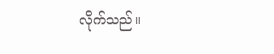လိုက်သည်။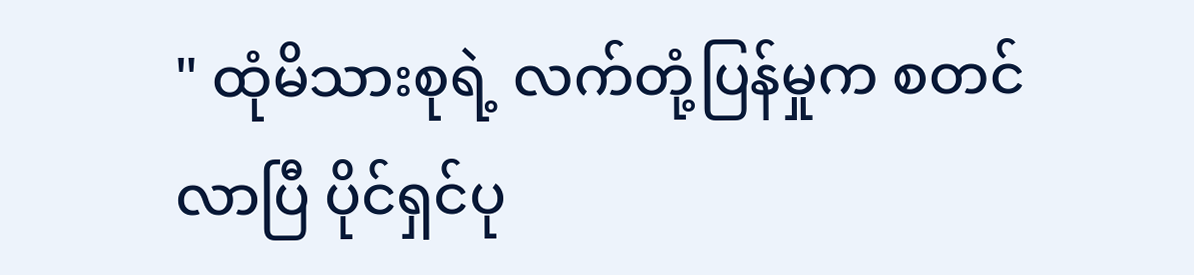" ထုံမိသားစုရဲ့ လက်တုံ့ပြန်မှုက စတင်လာပြီ ပိုင်ရှင်ပု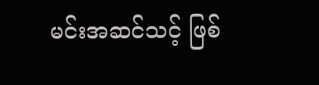မင်းအဆင်သင့် ဖြစ်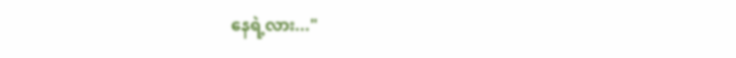နေရဲ့လား..."